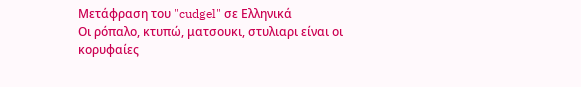Μετάφραση του "cudgel" σε Ελληνικά
Οι ρόπαλο, κτυπώ, ματσουκι, στυλιαρι είναι οι κορυφαίες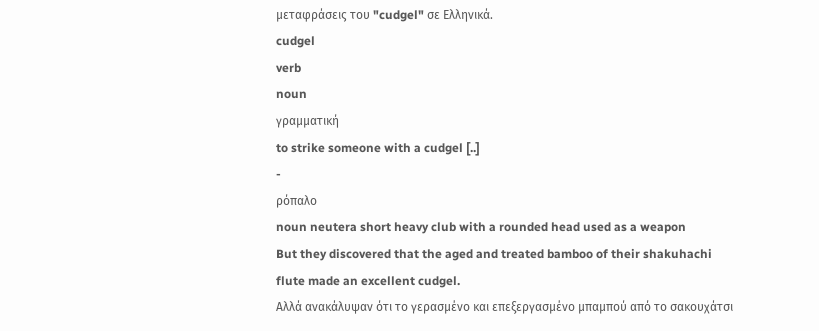μεταφράσεις του "cudgel" σε Ελληνικά.
cudgel
verb
noun
γραμματική
to strike someone with a cudgel [..]
-
ρόπαλο
noun neutera short heavy club with a rounded head used as a weapon
But they discovered that the aged and treated bamboo of their shakuhachi flute made an excellent cudgel.
Αλλά ανακάλυψαν ότι το γερασμένο και επεξεργασμένο μπαμπού από το σακουχάτσι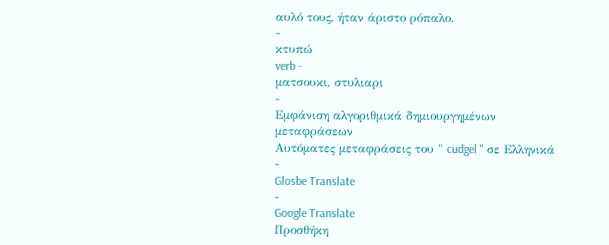αυλό τους, ήταν άριστο ρόπαλο.
-
κτυπώ
verb -
ματσουκι, στυλιαρι
-
Εμφάνιση αλγοριθμικά δημιουργημένων μεταφράσεων
Αυτόματες μεταφράσεις του " cudgel " σε Ελληνικά
-
Glosbe Translate
-
Google Translate
Προσθήκη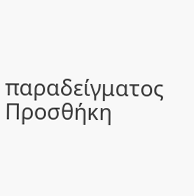παραδείγματος
Προσθήκη